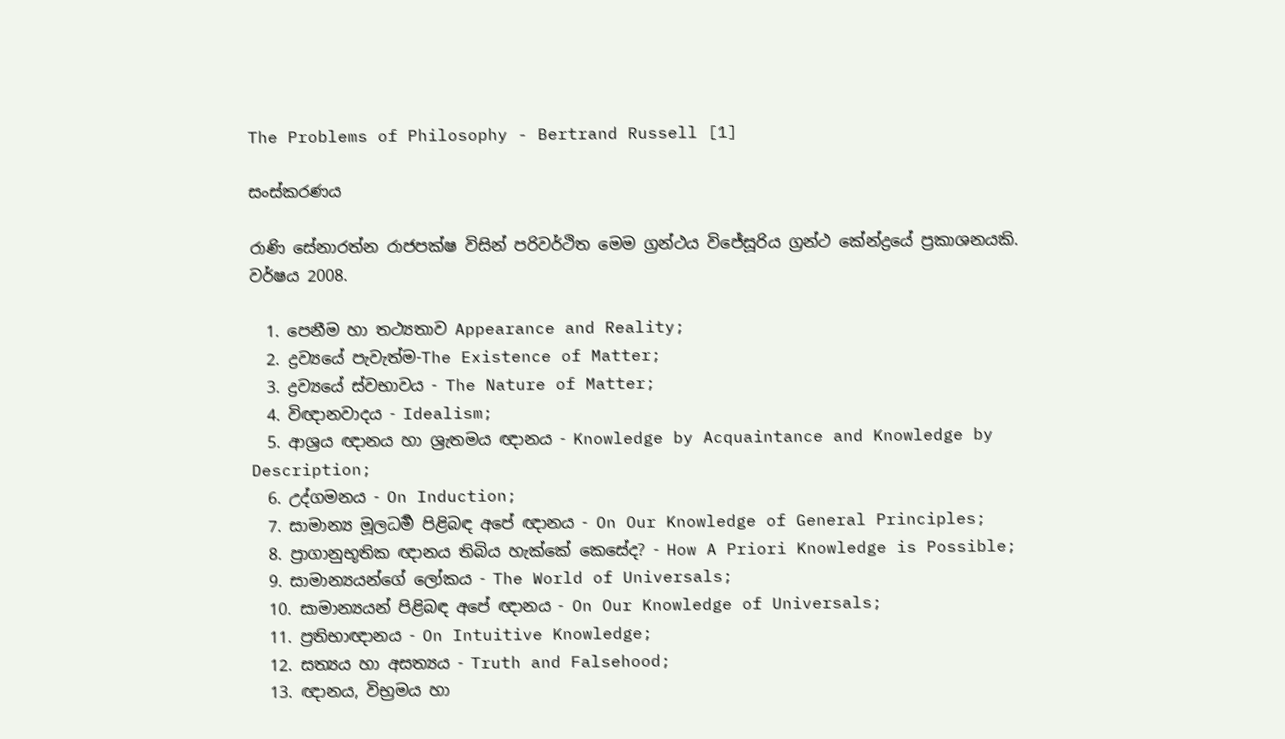The Problems of Philosophy - Bertrand Russell [1]

සංස්කරණය

රාණි සේනාරත්න රාජපක්ෂ විසින් පරිවර්ථිත මෙම ග්‍රන්ථය විජේසූරිය ග්‍රන්ථ කේන්ද්‍රයේ ප්‍රකාශනයකි. වර්ෂය 2008.

  1. පෙනීම හා තථ්‍යතාව Appearance and Reality;
  2. ද්‍රව්‍යයේ පැවැත්ම-The Existence of Matter;
  3. ද්‍රව්‍යයේ ස්වභාවය - The Nature of Matter;
  4. විඥානවාදය - Idealism;
  5. ආශ්‍රය ඥානය හා ශ්‍රැතමය ඥානය - Knowledge by Acquaintance and Knowledge by Description;
  6. උද්ගමනය - On Induction;
  7. සාමාන්‍ය මූලධර්‍ම පිළිබඳ අපේ ඥානය - On Our Knowledge of General Principles;
  8. ප්‍රාගානුභූතික ඥානය තිබිය හැක්කේ කෙසේද? - How A Priori Knowledge is Possible;
  9. සාමාන්‍යයන්ගේ ලෝකය - The World of Universals;
  10. සාමාන්‍යයන් පිළිබඳ අපේ ඥානය - On Our Knowledge of Universals;
  11. ප්‍රතිභාඥානය - On Intuitive Knowledge;
  12. සත්‍යය හා අසත්‍යය - Truth and Falsehood;
  13. ඥානය, විභ්‍රමය හා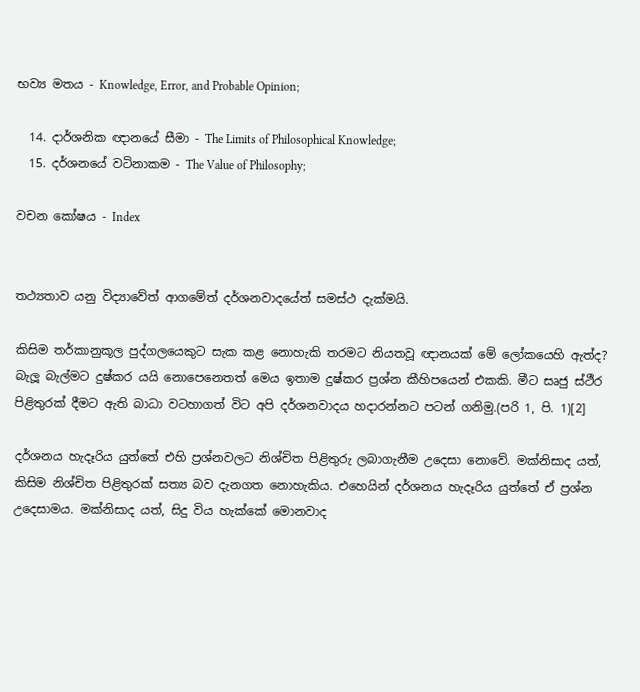භව්‍ය මතය - Knowledge, Error, and Probable Opinion;

  14. දාර්ශනික ඥානයේ සීමා - The Limits of Philosophical Knowledge;
  15. දර්ශනයේ වටිනාකම - The Value of Philosophy;

වචන කෝෂය - Index


තථ්‍යතාව ‍යනු විද්‍යාවේත් ආගමේත් දර්ශනවාදයේත් සමස්ථ දැක්මයි.

කිසිම තර්කානුකූල පුද්ගලයෙකුට සැක කළ නොහැකි තරමට නියතවූ ඥානයක් මේ ලෝකයෙහි ඇත්ද? බැලූ බැල්මට දුෂ්කර යයි නොපෙනෙතත් මෙය ඉතාම දුෂ්කර ප්‍රශ්න කීහිපයෙන් එකකි. මීට සෘජු ස්ථීර පිළිතුරක් දීමට ඇති බාධා වටහාගත් විට අපි දර්ශනවාදය හදාරන්නට පටන් ගනිමු.(පරි 1, පි. 1)[2]

දර්ශනය හැදෑරිය යුත්තේ එහි ප්‍රශ්නවලට නිශ්චිත පිළිතුරු ලබාගැනීම උදෙසා නොවේ. මක්නිසාද යත්, කිසිම නිශ්චිත පිළිතුරක් සත්‍ය බව දැනගත නොහැකිය. එහෙයින් දර්ශනය හැදෑරිය යුත්තේ ඒ ප්‍රශ්න උදෙසාමය. මක්නිසාද යත්, සිදු විය හැක්කේ මොනවාද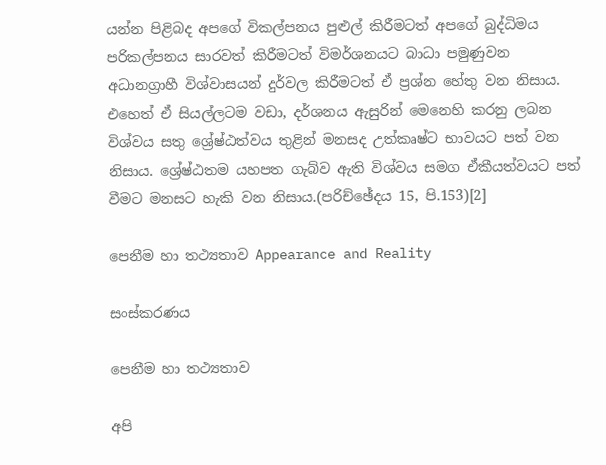යන්න පිළිබද අපගේ විකල්පනය පුළුල් කිරීමටත් අපගේ බුද්ධිමය පරිකල්පනය සාරවත් කිරීමටත් විමර්ශනයට බාධා පමුණුවන අධානග්‍රාහී විශ්වාසයන් දුර්වල කිරීමටත් ඒ ප්‍රශ්න හේතු වන නිසාය. එහෙත් ඒ සියල්ලටම වඩා, දර්ශනය ඇසුරින් මෙනෙහි කරනු ලබන විශ්වය සතු ශ්‍රේෂ්ඨත්වය තුළින් මනසද උත්කෘෂ්ට භාවයට පත් වන නිසාය. ශ්‍රේෂ්ඨතම යහපත ගැබ්ව ඇති විශ්වය සමග ඒකීයත්වයට පත් වීමට මනසට හැකි වන නිසාය.(පරිච්ඡේදය 15, පි.153)[2]

පෙනීම හා තථ්‍යතාව Appearance and Reality

සංස්කරණය

පෙනීම හා තථ්‍යතාව

අපි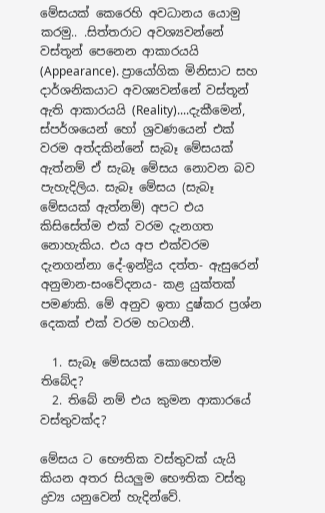මේසයක් කෙරෙහි අවධානය යොමු කරමු.. .සිත්තරාට අවශ්‍යවන්නේ වස්තූන් පෙනෙන ආකාරයයි (Appearance). ප්‍රායෝගික මිනිසාට සහ දාර්ශනිකයාට අවශ්‍යවන්නේ වස්තූන් ඇති ආකාරයයි (Reality)....දැකීමෙන්, ස්පර්ශයෙන් හෝ ශ්‍රවණයෙන් එක් වරම අත්දකින්නේ සැබෑ මේසයක් ඇත්නම් ඒ සැබෑ මේසය නොවන බව පැහැදිලිය. සැබෑ මේසය (සැබෑ මේසයක් ඇත්නම්) අපට එය කිසිසේත්ම එක් වරම දැනගත නොහැකිය. එය අප එක්වරම දැනගන්නා දේ-ඉන්ද්‍රිය දත්ත- ඇසුරෙන් අනුමාන-සංවේදනය- කළ යුක්තක් පමණකි. මේ අනුව ඉතා දුෂ්කර ප්‍රශ්න දෙකක් එක් වරම හටගනී.

  1. සැබෑ මේසයක් කොහෙත්ම තිබේද?
  2. තිබේ නම් එය කුමන ආකාරයේ වස්තුවක්ද?

මේසය ට භෞතික වස්තුවක් යැයි කියන අතර සියලුම භෞතික වස්තු ද්‍රව්‍ය යනුවෙන් හැදින්වේ.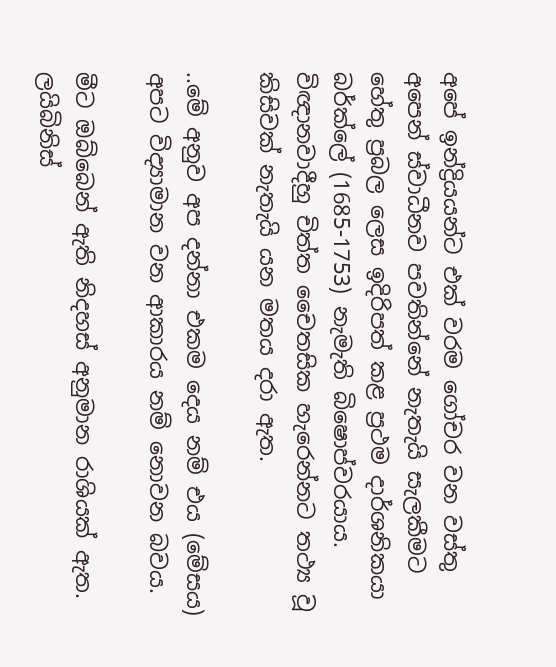අපේ ඉන්ද්‍රියයන්ට එක් වරම ගෝචර වන වස්තු අපෙන් ස්වාධීනව පවතින්නේ නැතැයි සැලකීමට හේතු ප්‍රබල ලෙස ඉදිරිපත් කළ ප්‍රථම දාර්ශනිකයා බර්ක්ලේ (1685-1753) නැමැති බිෂොප්වරයාය. විඥානවාදීහු චිත්ත චෛතසික හැරෙන්නට තථ්‍ය වූ කිසිවක් නැතැයි යන මතය දරා ඇත.

..මේ අනුව අප දන්නා එකම දෙය නම් එය (මේසය) අපට විද්‍යාමාන වන ආකාරය නම් නොවන බවය.

මීට ඔබ්බෙන් ඇති නිදහස් අනුමාන රාශියක් ඇත. ලයිබිනිස්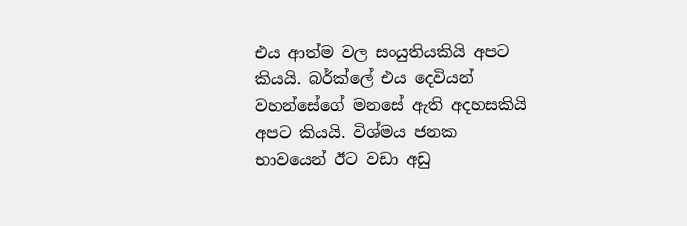එය ආත්ම වල සංයුතියකියි අපට කියයි. බර්ක්ලේ එය දෙවියන් වහන්සේගේ මනසේ ඇති අදහසකියි අපට කියයි. විශ්මය ජනක භාවයෙන් ඊට වඩා අඩු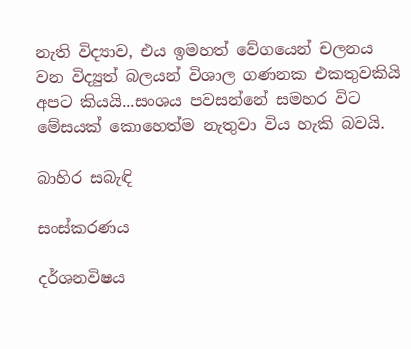නැති විද්‍යාව, එය ඉමහත් වේගයෙන් චලනය වන විද්‍යුත් බලයන් විශාල ගණනක එකතුවකියි අපට කියයි...සංශය පවසන්නේ සමහර විට මේසයක් කොහෙත්ම නැතුවා විය හැකි බවයි.

බාහිර සබැඳි

සංස්කරණය

දර්ශනවිෂය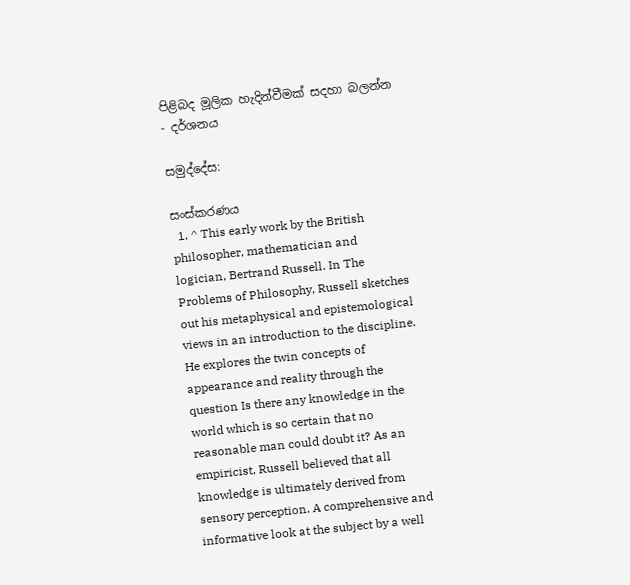පිළිබද මූලික හැදින්වීමක් සදහා බලන්න - දර්ශනය

සමුද්දේස:

සංස්කරණය
  1. ^ This early work by the British philosopher, mathematician and logician, Bertrand Russell. In The Problems of Philosophy, Russell sketches out his metaphysical and epistemological views in an introduction to the discipline. He explores the twin concepts of appearance and reality through the question Is there any knowledge in the world which is so certain that no reasonable man could doubt it? As an empiricist, Russell believed that all knowledge is ultimately derived from sensory perception. A comprehensive and informative look at the subject by a well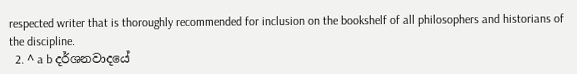respected writer that is thoroughly recommended for inclusion on the bookshelf of all philosophers and historians of the discipline.
  2. ^ a b දර්ශනවාදයේ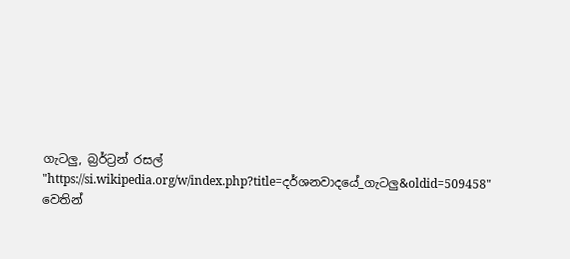ගැටලු, බ්‍රර්ට්‍රන් රසල්
"https://si.wikipedia.org/w/index.php?title=දර්ශනවාදයේ_ගැටලු&oldid=509458" වෙතින්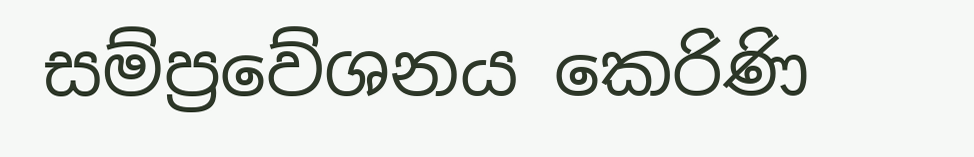සම්ප්‍රවේශනය කෙරිණි